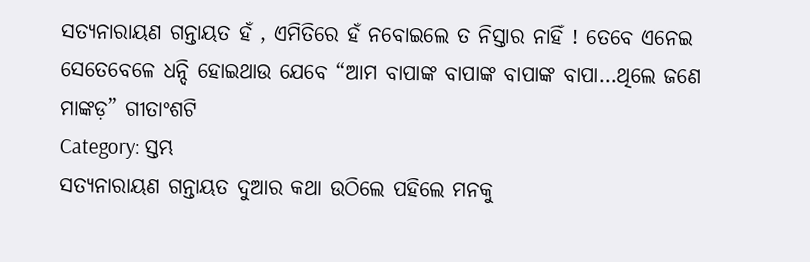ସତ୍ୟନାରାୟଣ ଗନ୍ତାୟତ ହଁ , ଏମିତିରେ ହଁ ନବୋଇଲେ ତ ନିସ୍ତାର ନାହିଁ ! ତେବେ ଏନେଇ ସେତେବେଳେ ଧନ୍ଦି ହୋଇଥାଉ ଯେବେ “ଆମ ବାପାଙ୍କ ବାପାଙ୍କ ବାପାଙ୍କ ବାପା…ଥିଲେ ଜଣେ ମାଙ୍କଡ଼” ଗୀତାଂଶଟି
Category: ସ୍ତମ୍ଭ
ସତ୍ୟନାରାୟଣ ଗନ୍ତାୟତ ଦୁଆର କଥା ଉଠିଲେ ପହିଲେ ମନକୁ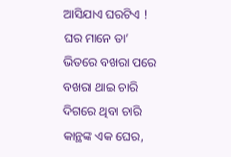ଆସିଯାଏ ଘରଟିଏ ! ଘର ମାନେ ତା’ ଭିତରେ ବଖରା ପରେ ବଖରା ଥାଇ ଚାରି ଦିଗରେ ଥିବା ଚାରି କାନ୍ଥଙ୍କ ଏକ ଘେର,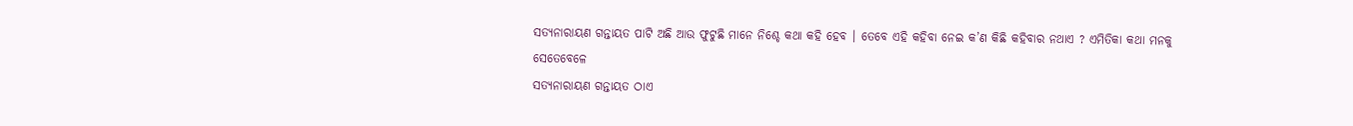ସତ୍ୟନାରାୟଣ ଗନ୍ତାୟତ ପାଟି ଅଛି ଆଉ ଫୁଟୁଛି ମାନେ ନିଶ୍ଚେ କଥା କହି ହେବ । ତେବେ ଏହି କହିବା ନେଇ କ’ଣ କିଛି କହିବାର ନଥାଏ ? ଏମିତିକା କଥା ମନକୁ ସେତେବେଳେ
ସତ୍ୟନାରାୟଣ ଗନ୍ତାୟତ ଠାଏ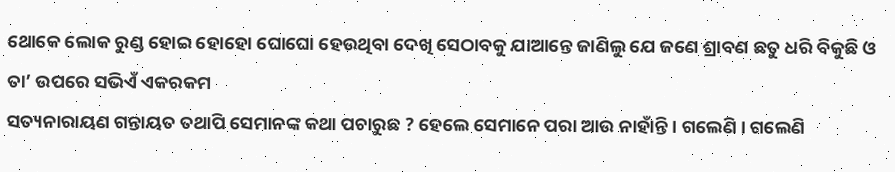ଥୋକେ ଲୋକ ରୁଣ୍ଡ ହୋଇ ହୋହୋ ଘୋଘୋ ହେଉଥିବା ଦେଖି ସେଠାବକୁ ଯାଆନ୍ତେ ଜାଣିଲୁ ଯେ ଜଣେ ଶ୍ରାବଣ ଛତୁ ଧରି ବିକୁଛି ଓ ତା’ ଉପରେ ସଭିଏଁ ଏକରକମ
ସତ୍ୟନାରାୟଣ ଗନ୍ତାୟତ ତଥାପି ସେମାନଙ୍କ କଥା ପଚାରୁଛ ? ହେଲେ ସେମାନେ ପରା ଆଉ ନାହାଁନ୍ତି । ଗଲେଣି । ଗଲେଣି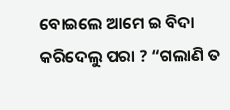ବୋଇଲେ ଆମେ ଇ ବିଦା କରିଦେଲୁ ପରା ? “ଗଲାଣି ତ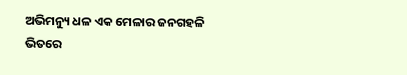ଅଭିମନ୍ୟୁ ଧଳ ଏକ ମେଳାର ଜନଗହଳି ଭିତରେ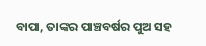ବାପା, ତାଙ୍କର ପାଞ୍ଚବର୍ଷର ପୁଅ ସହ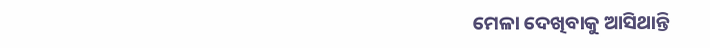ମେଳା ଦେଖିବାକୁ ଆସିଥାନ୍ତି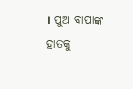। ପୁଅ ବାପାଙ୍କ ହାତକୁ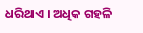ଧରିଥାଏ । ଅଧିକ ଗହଳି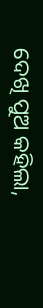ଦେଖି ପୁଅ କହିଲା,